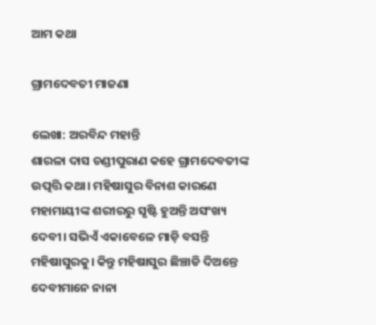ଆମ କଥା

ଗ୍ରାମଦେବତୀ ମାଜଣା

ଲେଖା: ଅରବିନ୍ଦ ମହାନ୍ତି
ଶାରଳା ଦାସ ଚଣ୍ଡୀପୁରାଣ କହେ ଗ୍ରାମଦେବତୀଙ୍କ ଉତ୍ପତ୍ତି କଥା। ମହିଷାସୁର ବିନାଶ କାରଣେ ମହାମାୟୀଙ୍କ ଶରୀରରୁ ସୃଷ୍ଟି ହୁଅନ୍ତି ଅସଂଖ୍ୟ ଦେବୀ। ସଭିଏଁ ଏକାବେଳେ ମାଡ଼ି ବସନ୍ତି ମହିଷାସୁରକୁ। କିନ୍ତୁ ମହିଷାସୁର ଛିଞ୍ଚାଡି ଦିଅନ୍ତେ ଦେବୀମାନେ ନାନା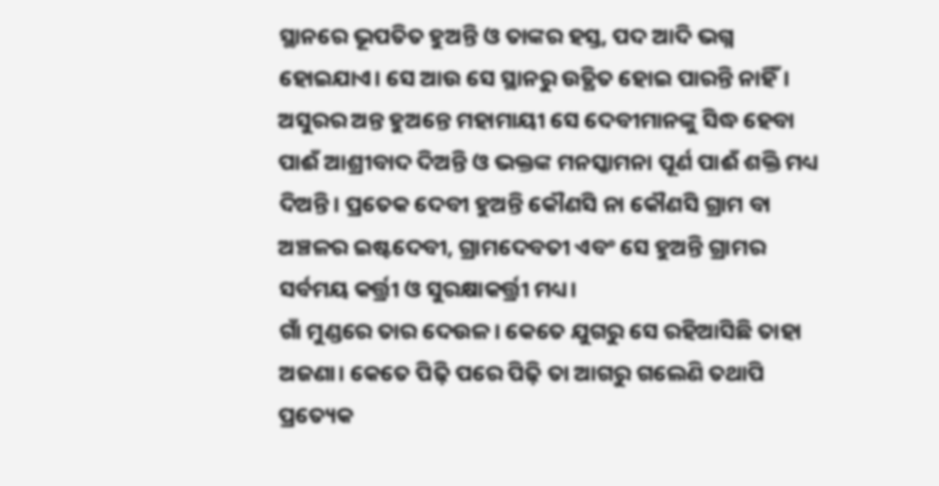ସ୍ଥାନରେ ଭୂପତିତ ହୁଅନ୍ତି ଓ ତାଙ୍କର ହସ୍ତ, ପଦ ଆଦି ଭଗ୍ନ ହୋଇଯାଏ। ସେ ଆଉ ସେ ସ୍ଥାନରୁ ଉତ୍ଥିତ ହୋଇ ପାରନ୍ତି ନାହିଁ। ଅସୁରର ଅନ୍ତ ହୁଅନ୍ତେ ମହାମାୟୀ ସେ ଦେବୀମାନଙ୍କୁ ସିଦ୍ଧ ହେବା ପାଈଁ ଆଶ୍ରୀବାଦ ଦିଅନ୍ତି ଓ ଭକ୍ତଙ୍କ ମନସ୍କାମନା ପୂର୍ଣ ପାଈଁ ଶକ୍ତି ମଧ୍ୟ ଦିଅନ୍ତି। ପ୍ରତେକ ଦେବୀ ହୁଅନ୍ତି କୌଣସି ନା କୌଣସି ଗ୍ରାମ ବା ଅଞ୍ଚଳର ଇଷ୍ଟଦେବୀ, ଗ୍ରାମଦେବତୀ ଏବଂ ସେ ହୁଅନ୍ତି ଗ୍ରାମର ସର୍ବମୟ କର୍ତ୍ତ୍ରୀ ଓ ସୁରକ୍ଷାକର୍ତ୍ତ୍ରୀ ମଧ୍ୟ।
ଗାଁ ମୁଣ୍ଡରେ ତାର ଦେଉଳ। କେତେ ଯୁଗରୁ ସେ ରହିଆସିଛି ତାହା ଅଜଣା। କେତେ ପିଢ଼ି ପରେ ପିଢ଼ି ତା ଆଗରୁ ଗଲେଣି ତଥାପି ପ୍ରତ୍ୟେକ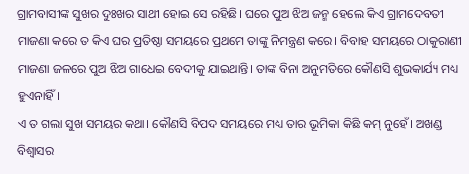ଗ୍ରାମବାସୀଙ୍କ ସୁଖର ଦୁଃଖର ସାଥୀ ହୋଇ ସେ ରହିଛି। ଘରେ ପୁଅ ଝିଅ ଜନ୍ମ ହେଲେ କିଏ ଗ୍ରାମଦେବତୀ ମାଜଣା କରେ ତ କିଏ ଘର ପ୍ରତିଷ୍ଠା ସମୟରେ ପ୍ରଥମେ ତାଙ୍କୁ ନିମନ୍ତ୍ରଣ କରେ। ବିବାହ ସମୟରେ ଠାକୁରାଣୀ ମାଜଣା ଜଳରେ ପୁଅ ଝିଅ ଗାଧେଇ ବେଦୀକୁ ଯାଇଥାନ୍ତି। ତାଙ୍କ ବିନା ଅନୁମତିରେ କୌଣସି ଶୁଭକାର୍ଯ୍ୟ ମଧ୍ୟ ହୁଏନାହିଁ।
ଏ ତ ଗଲା ସୁଖ ସମୟର କଥା। କୌଣସି ବିପଦ ସମୟରେ ମଧ୍ୟ ତାର ଭୂମିକା କିଛି କମ୍ ନୁହେଁ। ଅଖଣ୍ଡ ବିଶ୍ୱାସର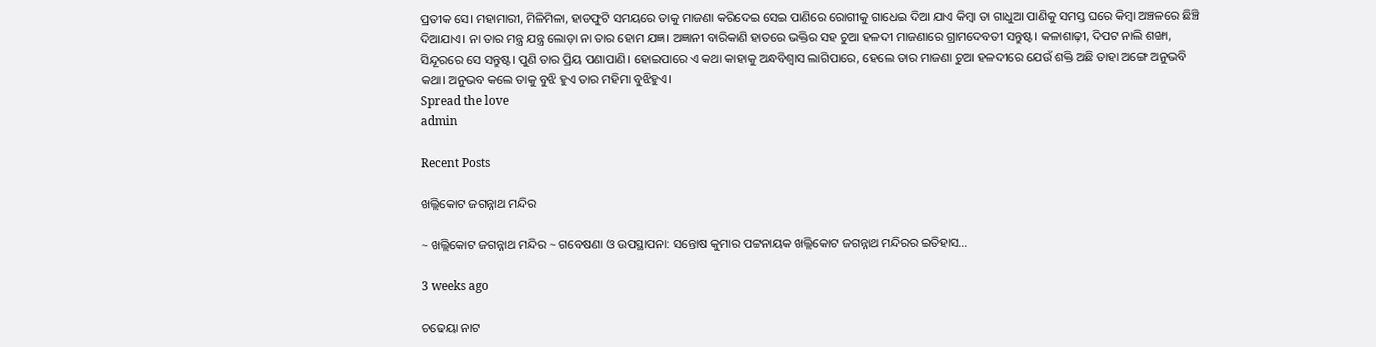ପ୍ରତୀକ ସେ। ମହାମାରୀ, ମିଳିମିଳା, ହାଡଫୁଟି ସମୟରେ ତାକୁ ମାଜଣା କରିଦେଇ ସେଇ ପାଣିରେ ରୋଗୀକୁ ଗାଧେଇ ଦିଆ ଯାଏ କିମ୍ବା ତା ଗାଧୁଆ ପାଣିକୁ ସମସ୍ତ ଘରେ କିମ୍ବା ଅଞ୍ଚଳରେ ଛିଞ୍ଚି ଦିଆଯାଏ। ନା ତାର ମନ୍ତ୍ର ଯନ୍ତ୍ର ଲୋଡ଼ା ନା ତାର ହୋମ ଯଜ୍ଞ। ଅଜ୍ଞାନୀ ବାରିକାଣି ହାତରେ ଭକ୍ତିର ସହ ଚୁଆ ହଳଦୀ ମାଜଣାରେ ଗ୍ରାମଦେବତୀ ସନ୍ତୁଷ୍ଟ। କଳାଶାଢ଼ୀ, ଦିପଟ ନାଲି ଶଙ୍ଖା, ସିନ୍ଦୂରରେ ସେ ସନ୍ତୁଷ୍ଟ। ପୁଣି ତାର ପ୍ରିୟ ପଣାପାଣି। ହୋଇପାରେ ଏ କଥା କାହାକୁ ଅନ୍ଧବିଶ୍ୱାସ ଲାଗିପାରେ, ହେଲେ ତାର ମାଜଣା ଚୁଆ ହଳଦୀରେ ଯେଉଁ ଶକ୍ତି ଅଛି ତାହା ଅଙ୍ଗେ ଅନୁଭବି କଥା। ଅନୁଭବ କଲେ ତାକୁ ବୁଝି ହୁଏ ତାର ମହିମା ବୁଝିହୁଏ।
Spread the love
admin

Recent Posts

ଖଲ୍ଲିକୋଟ ଜଗନ୍ନାଥ ମନ୍ଦିର

~ ଖଲ୍ଲିକୋଟ ଜଗନ୍ନାଥ ମନ୍ଦିର ~ ଗବେଷଣା ଓ ଉପସ୍ଥାପନା: ସନ୍ତୋଷ କୁମାର ପଟ୍ଟନାୟକ ଖଲ୍ଲିକୋଟ ଜଗନ୍ନାଥ ମନ୍ଦିରର ଇତିହାସ…

3 weeks ago

ଚଢେୟା ନାଟ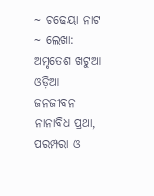~ ଚଢେୟା ନାଟ ~ ଲେଖା: ଅମୃତେଶ ଖଟୁଆ ଓଡ଼ିଆ ଜନଜୀବନ ନାନାବିଧ ପ୍ରଥା, ପରମ୍ପରା ଓ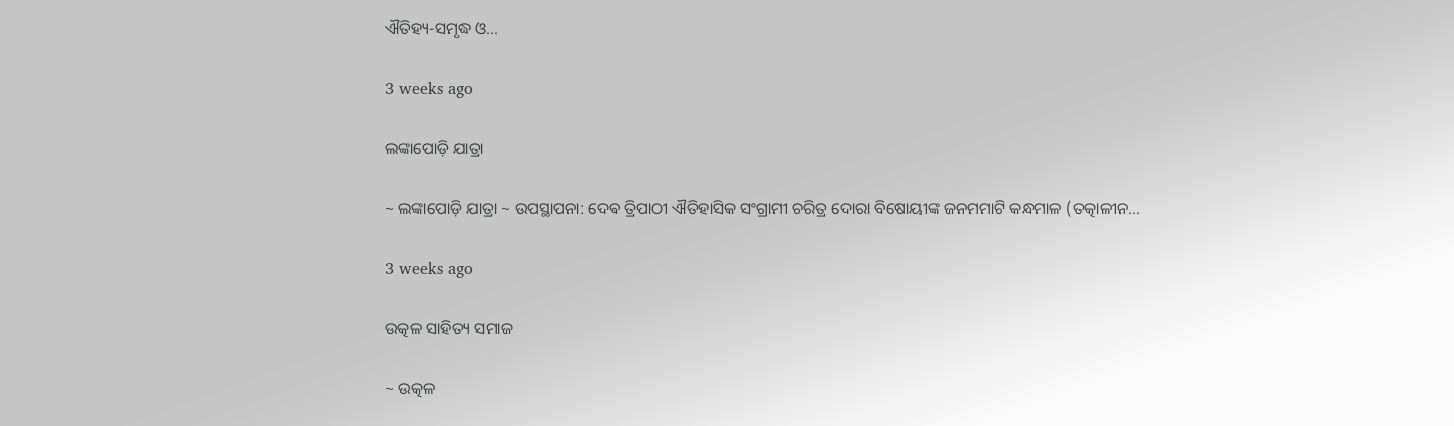ଐତିହ୍ୟ-ସମୃଦ୍ଧ ଓ…

3 weeks ago

ଲଙ୍କାପୋଡ଼ି ଯାତ୍ରା

~ ଲଙ୍କାପୋଡ଼ି ଯାତ୍ରା ~ ଉପସ୍ଥାପନା: ଦେଵ ତ୍ରିପାଠୀ ଐତିହାସିକ ସଂଗ୍ରାମୀ ଚରିତ୍ର ଦୋରା ବିଷୋୟୀଙ୍କ ଜନମମାଟି କନ୍ଧମାଳ (ତତ୍କାଳୀନ…

3 weeks ago

ଉତ୍କଳ ସାହିତ୍ୟ ସମାଜ

~ ଉତ୍କଳ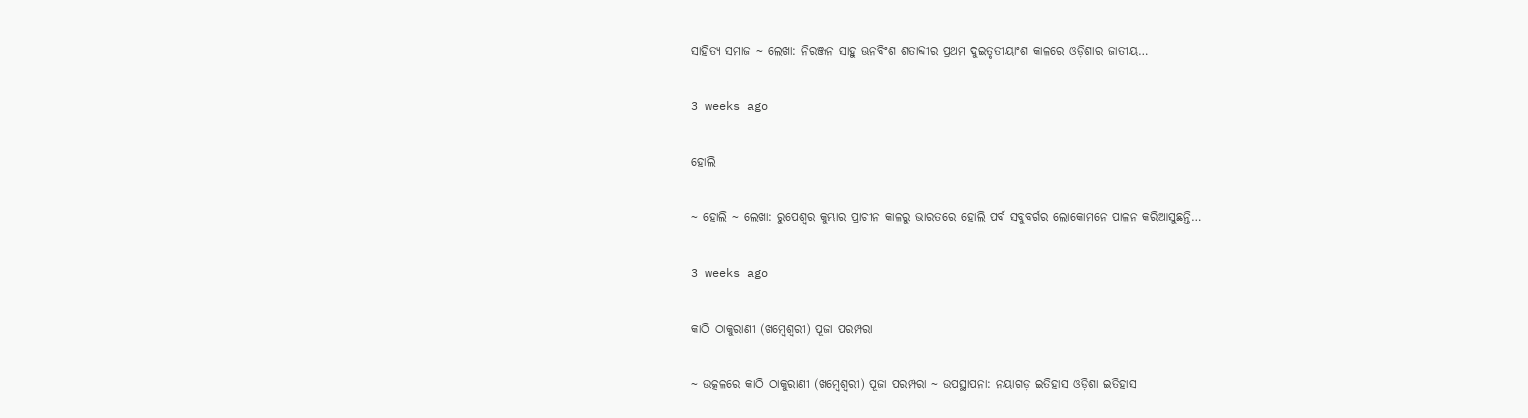ସାହିତ୍ୟ ସମାଜ ~ ଲେଖା: ନିରଞ୍ଜନ ସାହୁ ଊନବିଂଶ ଶତାବ୍ଦୀର ପ୍ରଥମ ଦୁଇତୃତୀୟାଂଶ କାଳରେ ଓଡ଼ିଶାର ଜାତୀୟ…

3 weeks ago

ହୋଲି

~ ହୋଲି ~ ଲେଖା: ରୁପେଶ୍ୱର କୁମ୍ଭାର ପ୍ରାଚୀନ କାଳରୁ ଭାରତରେ ହୋଲି ପର୍ବ ସବୁବର୍ଗର ଲୋକୋମନେ ପାଳନ କରିଆସୁଛନ୍ତି…

3 weeks ago

କାଠି ଠାକୁରାଣୀ (ଖମ୍ବେଶ୍ଵରୀ) ପୂଜା ପରମ୍ପରା

~ ଉତ୍କଳରେ କାଠି ଠାକୁରାଣୀ (ଖମ୍ବେଶ୍ଵରୀ) ପୂଜା ପରମ୍ପରା ~ ଉପସ୍ଥାପନା: ନୟାଗଡ଼ ଇତିହାସ ଓଡ଼ିଶା ଇତିହାସ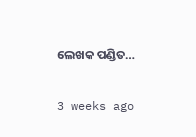ଲେଖକ ପଣ୍ଡିତ…

3 weeks ago